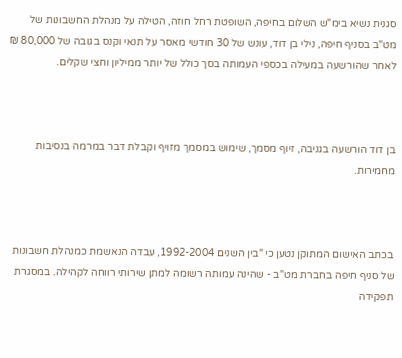סגנית נשיא בימ"ש השלום בחיפה, השופטת רחל חוזה, הטילה על מנהלת החשבונות של מט"ב בסניף חיפה, נילי בן דוד, עונש של 30 חודשי מאסר על תנאי וקנס בגובה של 80,000 ₪ לאחר שהורשעה במעילה בכספי העמותה בסך כולל של יותר ממיליון וחצי שקלים.



בן דוד הורשעה בגניבה, זיוף מסמך, שימוש במסמך מזויף וקבלת דבר במרמה בנסיבות מחמירות.



בכתב האישום המתוקן נטען כי "בין השנים 1992-2004, עבדה הנאשמת כמנהלת חשבונות של סניף חיפה בחברת מט"ב - שהינה עמותה רשומה למתן שירותי רווחה לקהילה. במסגרת תפקידה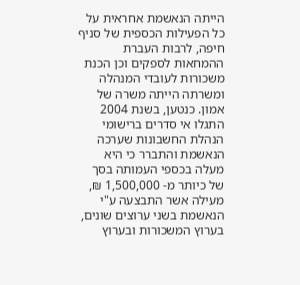הייתה הנאשמת אחראית על כל הפעילות הכספית של סניף חיפה, לרבות העברת ההמחאות לספקים וכן הכנת משכורות לעובדי המנהלה ומשרתה הייתה משרה של אמון. כנטען, בשנת 2004 התגלו אי סדרים ברישומי הנהלת החשבונות שערכה הנאשמת והתברר כי היא מעלה בכספי העמותה בסך של כיותר מ- 1,500,000 ₪, מעילה אשר התבצעה ע"י הנאשמת בשני ערוצים שונים, בערוץ המשכורות ובערוץ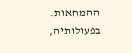ההמחאות. בפעולותיה,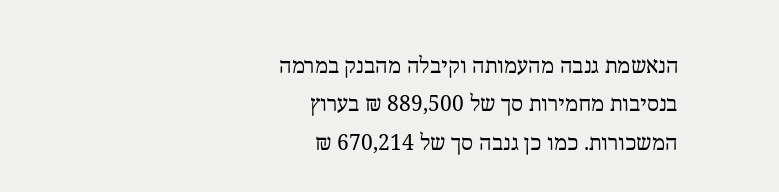הנאשמת גנבה מהעמותה וקיבלה מהבנק במרמה בנסיבות מחמירות סך של 889,500 ₪ בערוץ המשכורות. כמו כן גנבה סך של 670,214 ₪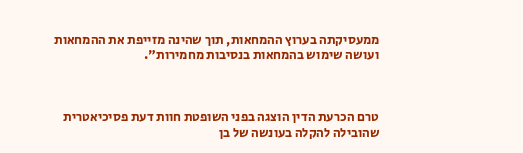ממעסיקתה בערוץ ההמחאות, תוך שהינה מזייפת את ההמחאות ועושה שימוש בהמחאות בנסיבות מחמירות".



טרם הכרעת הדין הוצגה בפני השופטת חוות דעת פסיכיאטרית שהובילה להקלה בעונשה של בן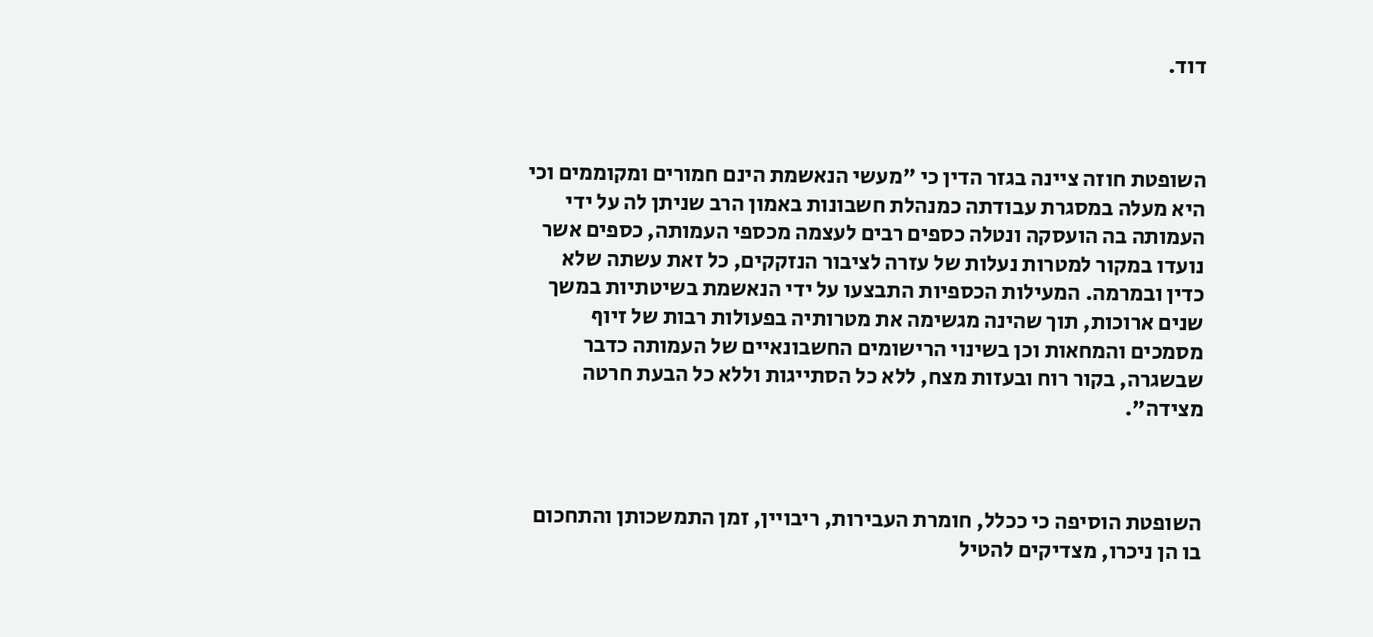דוד.



השופטת חוזה ציינה בגזר הדין כי "מעשי הנאשמת הינם חמורים ומקוממים וכי היא מעלה במסגרת עבודתה כמנהלת חשבונות באמון הרב שניתן לה על ידי העמותה בה הועסקה ונטלה כספים רבים לעצמה מכספי העמותה, כספים אשר נועדו במקור למטרות נעלות של עזרה לציבור הנזקקים, כל זאת עשתה שלא כדין ובמרמה. המעילות הכספיות התבצעו על ידי הנאשמת בשיטתיות במשך שנים ארוכות, תוך שהינה מגשימה את מטרותיה בפעולות רבות של זיוף מסמכים והמחאות וכן בשינוי הרישומים החשבונאיים של העמותה כדבר שבשגרה, בקור רוח ובעזות מצח, ללא כל הסתייגות וללא כל הבעת חרטה מצידה".



השופטת הוסיפה כי ככלל, חומרת העבירות, ריבויין, זמן התמשכותן והתחכום בו הן ניכרו, מצדיקים להטיל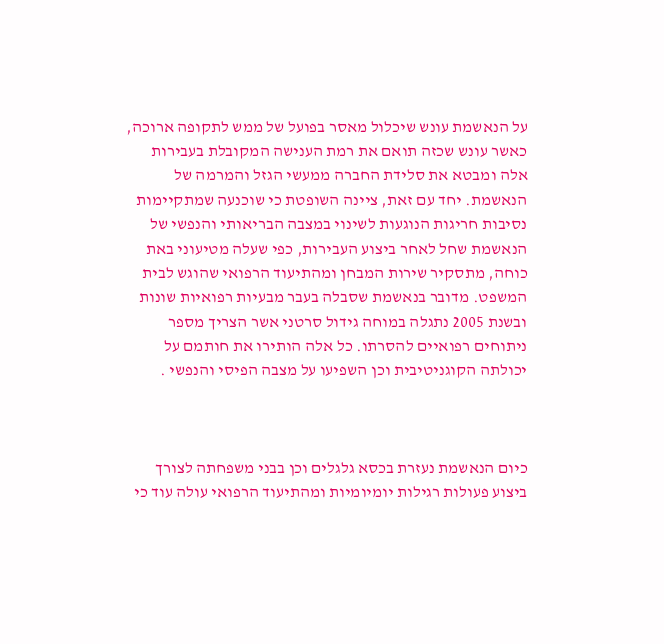על הנאשמת עונש שיכלול מאסר בפועל של ממש לתקופה ארוכה, כאשר עונש שכזה תואם את רמת הענישה המקובלת בעבירות אלה ומבטא את סלידת החברה ממעשי הגזל והמרמה של הנאשמת. יחד עם זאת, ציינה השופטת כי שוכנעה שמתקיימות נסיבות חריגות הנוגעות לשינוי במצבה הבריאותי והנפשי של הנאשמת שחל לאחר ביצוע העבירות, כפי שעלה מטיעוני באת כוחה, מתסקיר שירות המבחן ומהתיעוד הרפואי שהוגש לבית המשפט. מדובר בנאשמת שסבלה בעבר מבעיות רפואיות שונות ובשנת 2005 נתגלה במוחה גידול סרטני אשר הצריך מספר ניתוחים רפואיים להסרתו. כל אלה הותירו את חותמם על יכולתה הקוגניטיבית וכן השפיעו על מצבה הפיסי והנפשי .



כיום הנאשמת נעזרת בכסא גלגלים וכן בבני משפחתה לצורך ביצוע פעולות רגילות יומיומיות ומהתיעוד הרפואי עולה עוד כי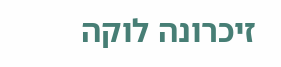זיכרונה לוקה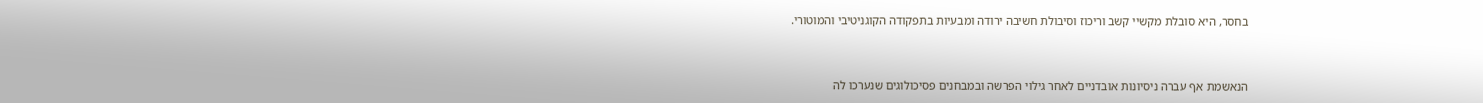בחסר, היא סובלת מקשיי קשב וריכוז וסיבולת חשיבה ירודה ומבעיות בתפקודה הקוגניטיבי והמוטורי.



הנאשמת אף עברה ניסיונות אובדניים לאחר גילוי הפרשה ובמבחנים פסיכולוגים שנערכו לה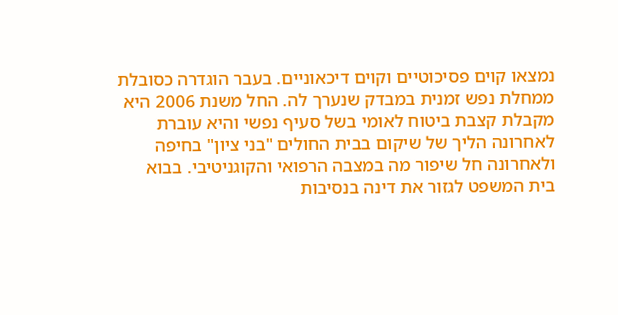נמצאו קוים פסיכוטיים וקוים דיכאוניים. בעבר הוגדרה כסובלת ממחלת נפש זמנית במבדק שנערך לה. החל משנת 2006 היא מקבלת קצבת ביטוח לאומי בשל סעיף נפשי והיא עוברת לאחרונה הליך של שיקום בבית החולים "בני ציון" בחיפה ולאחרונה חל שיפור מה במצבה הרפואי והקוגניטיבי. בבוא בית המשפט לגזור את דינה בנסיבות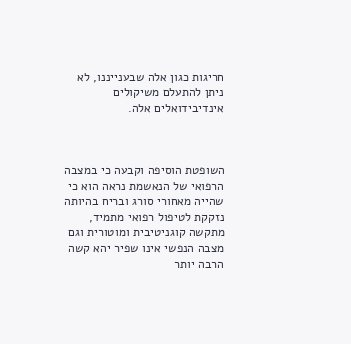חריגות כגון אלה שבענייננו, לא ניתן להתעלם משיקולים אינדיבידואלים אלה.



השופטת הוסיפה וקבעה כי במצבה הרפואי של הנאשמת נראה הוא כי שהייה מאחורי סורג ובריח בהיותה נזקקת לטיפול רפואי מתמיד, מתקשה קוגניטיבית ומוטורית וגם מצבה הנפשי אינו שפיר יהא קשה הרבה יותר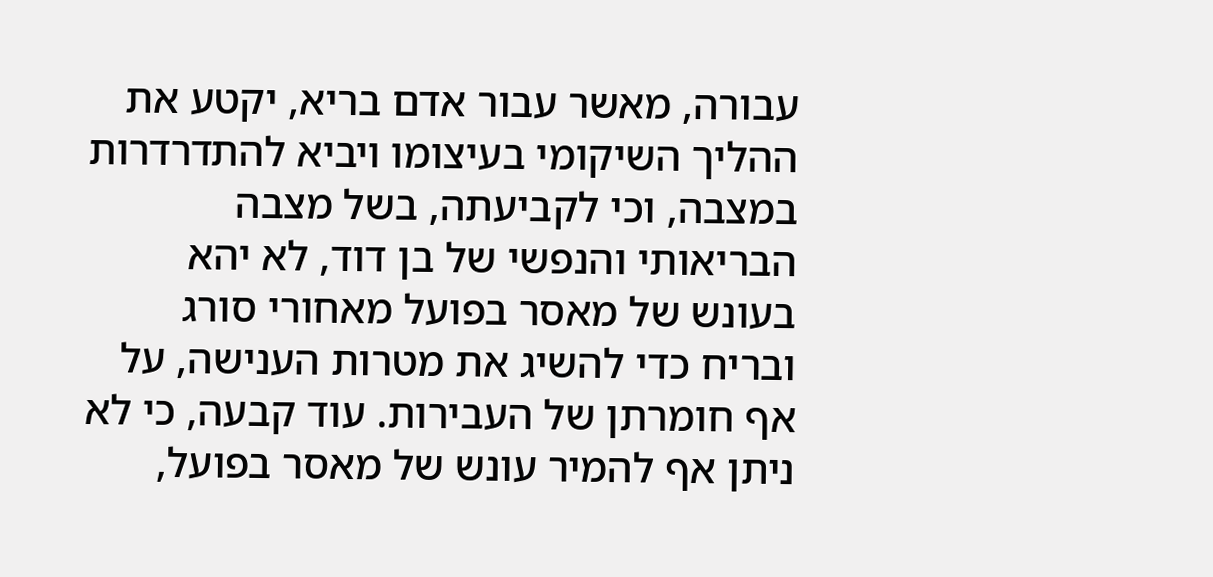עבורה, מאשר עבור אדם בריא, יקטע את ההליך השיקומי בעיצומו ויביא להתדרדרות במצבה, וכי לקביעתה, בשל מצבה הבריאותי והנפשי של בן דוד, לא יהא בעונש של מאסר בפועל מאחורי סורג ובריח כדי להשיג את מטרות הענישה, על אף חומרתן של העבירות. עוד קבעה, כי לא ניתן אף להמיר עונש של מאסר בפועל,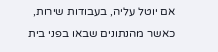אם יוטל עליה, בעבודות שירות, כאשר מהנתונים שבאו בפני בית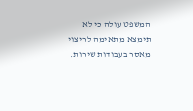המשפט עולה כי לא תימצא מתאימה לריצוי מאסר בעבודות שירות.